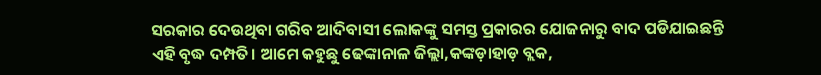ସରକାର ଦେଉଥିବା ଗରିବ ଆଦିବାସୀ ଲୋକଙ୍କୁ ସମସ୍ତ ପ୍ରକାରର ଯୋଜନାରୁ ବାଦ ପଡିଯାଇଛନ୍ତି ଏହି ବୃଦ୍ଧ ଦମ୍ପତି। ଆମେ କହୁଛୁ ଢେଙ୍କାନାଳ ଜିଲ୍ଲା,କଙ୍କଡ଼ାହାଡ଼ ବ୍ଲକ,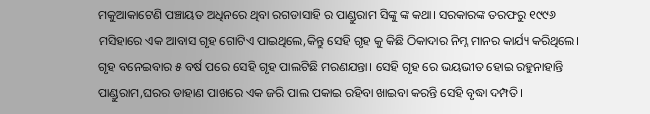ମକୁଆକାଟେଣି ପଞ୍ଚାୟତ ଅଧିନରେ ଥିବା ରଗଡାସାହି ର ପାଣ୍ଡୁରାମ ସିଙ୍କୁ ଙ୍କ କଥା। ସରକାରଙ୍କ ତରଫରୁ ୧୯୯୬ ମସିହାରେ ଏକ ଆବାସ ଗୃହ ଗୋଟିଏ ପାଇଥିଲେ,କିନ୍ତୁ ସେହି ଗୃହ କୁ କିଛି ଠିକାଦାର ନିମ୍ନ ମାନର କାର୍ଯ୍ୟ କରିଥିଲେ। ଗୃହ ବନେଇବାର ୫ ବର୍ଷ ପରେ ସେହି ଗୃହ ପାଲଟିଛି ମରଣଯନ୍ତା। ସେହି ଗୃହ ରେ ଭୟଭୀତ ହୋଇ ରହୁନାହାନ୍ତି ପାଣ୍ଡୁରାମ,ଘରର ଡାହାଣ ପାଖରେ ଏକ ଜରି ପାଲ ପକାଇ ରହିବା ଖାଇବା କରନ୍ତି ସେହି ବୃଦ୍ଧା ଦମ୍ପତି।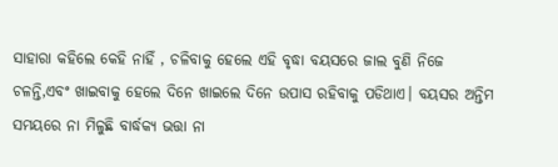ସାହାରା କହିଲେ କେହି ନାହିଁ , ଚଳିବାକୁ ହେଲେ ଏହି ବୃଦ୍ଧା ବୟସରେ ଜାଲ ବୁଣି ନିଜେ ଚଳନ୍ତି,ଏବଂ ଖାଇବାକୁ ହେଲେ ଦିନେ ଖାଇଲେ ଦିନେ ଉପାସ ରହିବାକୁ ପଡିଥାଏ। ବୟସର ଅନ୍ତିମ ସମୟରେ ନା ମିଳୁଛି ବାର୍ଦ୍ଧକ୍ୟ ଭତ୍ତା ନା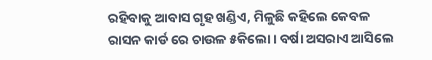ରହିବାକୁ ଆବାସ ଗୃହ ଖଣ୍ଡିଏ, ମିଳୁଛି କହିଲେ କେବଳ ରାସନ କାର୍ଡ ରେ ଚାଉଳ ୫କିଲୋ। ବର୍ଷା ଅସରାଏ ଆସିଲେ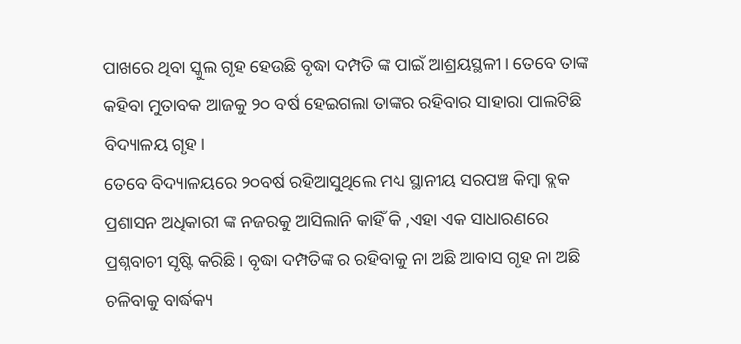ପାଖରେ ଥିବା ସ୍କୁଲ ଗୃହ ହେଉଛି ବୃଦ୍ଧା ଦମ୍ପତି ଙ୍କ ପାଇଁ ଆଶ୍ରୟସ୍ଥଳୀ। ତେବେ ତାଙ୍କ କହିବା ମୁତାବକ ଆଜକୁ ୨୦ ବର୍ଷ ହେଇଗଲା ତାଙ୍କର ରହିବାର ସାହାରା ପାଲଟିଛି ବିଦ୍ୟାଳୟ ଗୃହ।
ତେବେ ବିଦ୍ୟାଳୟରେ ୨୦ବର୍ଷ ରହିଆସୁଥିଲେ ମଧ୍ୟ ସ୍ଥାନୀୟ ସରପଞ୍ଚ କିମ୍ବା ବ୍ଲକ ପ୍ରଶାସନ ଅଧିକାରୀ ଙ୍କ ନଜରକୁ ଆସିଲାନି କାହିଁ କି ,ଏହା ଏକ ସାଧାରଣରେ ପ୍ରଶ୍ନବାଚୀ ସୃଷ୍ଟି କରିଛି। ବୃଦ୍ଧା ଦମ୍ପତିଙ୍କ ର ରହିବାକୁ ନା ଅଛି ଆବାସ ଗୃହ ନା ଅଛି ଚଳିବାକୁ ବାର୍ଦ୍ଧକ୍ୟ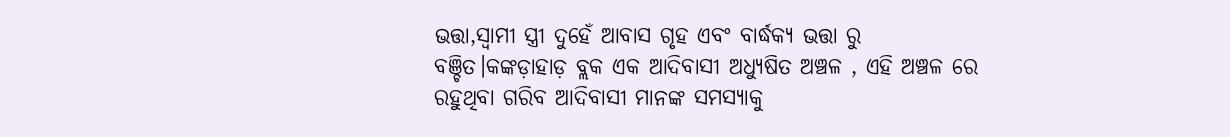ଭତ୍ତା,ସ୍ଵାମୀ ସ୍ତ୍ରୀ ଦୁହେଁ ଆବାସ ଗୃହ ଏବଂ ବାର୍ଦ୍ଧକ୍ୟ ଭତ୍ତା ରୁ ବଞ୍ଚିତ।କଙ୍କଡ଼ାହାଡ଼ ବ୍ଲକ ଏକ ଆଦିବାସୀ ଅଧ୍ୟୁଷିତ ଅଞ୍ଚଳ , ଏହି ଅଞ୍ଚଳ ରେ ରହୁଥିବା ଗରିବ ଆଦିବାସୀ ମାନଙ୍କ ସମସ୍ୟାକୁ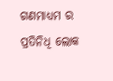ଗଣମାଧ୍ୟମ ର ପ୍ରତିନିଧି ଲୋକ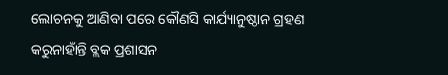ଲୋଚନକୁ ଆଣିବା ପରେ କୌଣସି କାର୍ଯ୍ୟାନୁଷ୍ଠାନ ଗ୍ରହଣ କରୁନାହାଁନ୍ତି ବ୍ଲକ ପ୍ରଶାସନ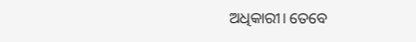ଅଧିକାରୀ। ତେବେ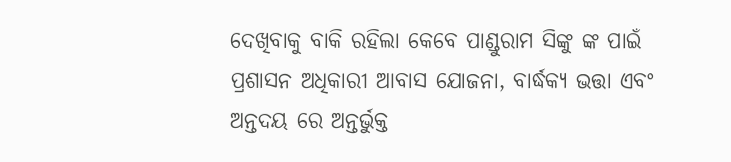ଦେଖିବାକୁ ବାକି ରହିଲା କେବେ ପାଣ୍ଡୁରାମ ସିଙ୍କୁ ଙ୍କ ପାଇଁ ପ୍ରଶାସନ ଅଧିକାରୀ ଆବାସ ଯୋଜନା, ବାର୍ଦ୍ଧକ୍ୟ ଭତ୍ତା ଏବଂ ଅନ୍ତଦୟ ରେ ଅନ୍ତର୍ଭୁକ୍ତ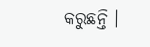କରୁଛନ୍ତି ।